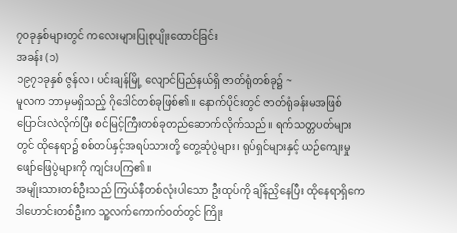၇၀ခုနှစ်များတွင် ကလေးများပြုစုပျိုးထောင်ခြင်း
အခန်း (၁)
၁၉၇၁ခုနှစ် ဇွန်လ၊ ပင်းချန်မြို့ လျောင်ပြည်နယ်ရှိ ဇာတ်ရုံတစ်ခု၌ ~
မူလက ဘာမှမရှိသည့် ဂိုဒေါင်တစ်ခုဖြစ်၏။ နောက်ပိုင်းတွင် ဇာတ်ရုံခန်းမအဖြစ် ပြောင်းလဲလိုက်ပြီး စင်မြင့်ကြီးတစ်ခုတည်ဆောက်လိုက်သည်။ ရက်သတ္တပတ်များတွင် ထိုနေရာ၌ စစ်တပ်နှင့်အရပ်သားတို့ တွေ့ဆုံပွဲများ၊ ရုပ်ရှင်များနှင့် ယဉ်ကျေးမှုဖျော်ဖြေပွဲများကို ကျင်းပကြ၏။
အမျိုးသားတစ်ဦးသည် ကြယ်နီတစ်လုံးပါသော ဦးထုပ်ကို ချိန်ညှိနေပြီး ထိုနေရာရှိကေဒါဟောင်းတစ်ဦးက သူ့လက်ကောက်ဝတ်တွင် ကြိုး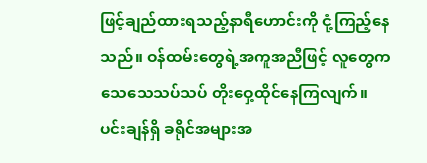ဖြင့်ချည်ထားရသည့်နာရီဟောင်းကို ငုံ့ကြည့်နေသည်။ ဝန်ထမ်းတွေရဲ့အကူအညီဖြင့် လူတွေက သေသေသပ်သပ် တိုးဝှေ့ထိုင်နေကြလျက်။
ပင်းချန်ရှိ ခရိုင်အများအ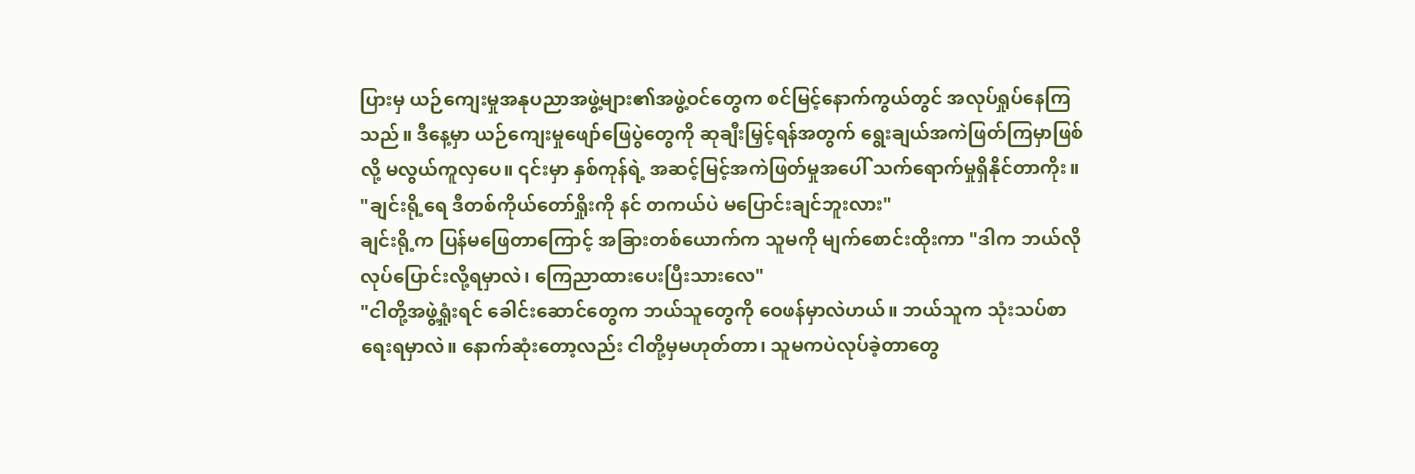ပြားမှ ယဉ်ကျေးမှုအနုပညာအဖွဲ့များ၏အဖွဲ့ဝင်တွေက စင်မြင့်နောက်ကွယ်တွင် အလုပ်ရှုပ်နေကြသည်။ ဒီနေ့မှာ ယဉ်ကျေးမှုဖျော်ဖြေပွဲတွေကို ဆုချီးမြှင့်ရန်အတွက် ရွေးချယ်အကဲဖြတ်ကြမှာဖြစ်လို့ မလွယ်ကူလှပေ။ ၎င်းမှာ နှစ်ကုန်ရဲ့ အဆင့်မြင့်အကဲဖြတ်မှုအပေါ် သက်ရောက်မှုရှိနိုင်တာကိုး။
"ချင်းရို့ရေ ဒီတစ်ကိုယ်တော်ရှိုးကို နင် တကယ်ပဲ မပြောင်းချင်ဘူးလား"
ချင်းရို့က ပြန်မဖြေတာကြောင့် အခြားတစ်ယောက်က သူမကို မျက်စောင်းထိုးကာ "ဒါက ဘယ်လိုလုပ်ပြောင်းလို့ရမှာလဲ၊ ကြေညာထားပေးပြီးသားလေ"
"ငါတို့အဖွဲ့ရှုံးရင် ခေါင်းဆောင်တွေက ဘယ်သူတွေကို ဝေဖန်မှာလဲဟယ်။ ဘယ်သူက သုံးသပ်စာရေးရမှာလဲ။ နောက်ဆုံးတော့လည်း ငါတို့မှမဟုတ်တာ၊ သူမကပဲလုပ်ခဲ့တာတွေ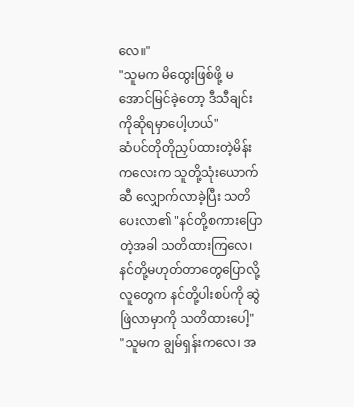လေ။"
"သူမက မိထွေးဖြစ်ဖို့ မအောင်မြင်ခဲ့တော့ ဒီသီချင်းကိုဆိုရမှာပေါ့ဟယ်"
ဆံပင်တိုတိုညှပ်ထားတဲ့မိန်းကလေးက သူတို့သုံးယောက်ဆီ လျှောက်လာခဲ့ပြီး သတိပေးလာ၏ "နင်တို့စကားပြောတဲ့အခါ သတိထားကြလေ၊ နင်တို့မဟုတ်တာတွေပြောလို့ လူတွေက နင်တို့ပါးစပ်ကို ဆွဲဖြဲလာမှာကို သတိထားပေါ့"
"သူမက ချွမ်ရှန်းကလေ၊ အ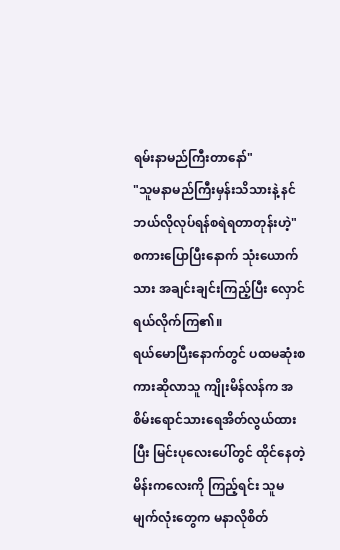ရမ်းနာမည်ကြီးတာနော်"
"သူမနာမည်ကြီးမှန်းသိသားနဲ့ နင်ဘယ်လိုလုပ်ရန်စရဲရတာတုန်းဟဲ့"
စကားပြောပြီးနောက် သုံးယောက်သား အချင်းချင်းကြည့်ပြီး လှောင်ရယ်လိုက်ကြ၏။
ရယ်မောပြီးနောက်တွင် ပထမဆုံးစကားဆိုလာသူ ကျိုးမိန်လန်က အစိမ်းရောင်သားရေအိတ်လွယ်ထားပြီး မြင်းပုလေးပေါ်တွင် ထိုင်နေတဲ့မိန်းကလေးကို ကြည့်ရင်း သူမမျက်လုံးတွေက မနာလိုစိတ်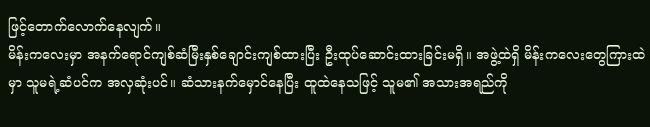ဖြင့်တောက်လောက်နေလျက်။
မိန်းကလေးမှာ အနက်ရောင်ကျစ်ဆံမြီးနှစ်ချောင်းကျစ်ထားပြီး ဦးထုပ်ဆောင်းထားခြင်းမရှိ။ အဖွဲ့ထဲရှိ မိန်းကလေးတွေကြားထဲမှာ သူမရဲ့ဆံပင်က အလှဆုံးပင်။ ဆံသားနက်မှောင်နေပြီး ထူထဲနေသဖြင့် သူမ၏ အသားအရည်ကို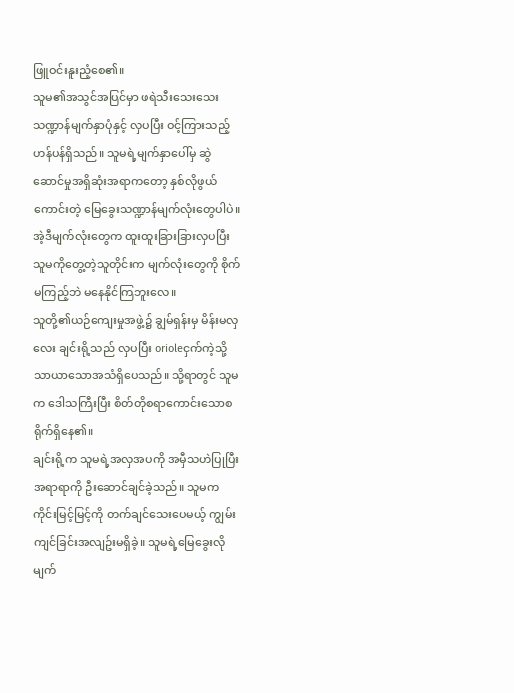ဖြူဝင်းနူးညံ့စေ၏။
သူမ၏အသွင်အပြင်မှာ ဖရဲသီးသေးသေးသဏ္ဍာန်မျက်နှာပုံနှင့် လှပပြီး ဝင့်ကြားသည့်ဟန်ပန်ရှိသည်။ သူမရဲ့မျက်နှာပေါ်မှ ဆွဲဆောင်မှုအရှိဆုံးအရာကတော့ နှစ်လိုဖွယ်ကောင်းတဲ့ မြေခွေးသဏ္ဍာန်မျက်လုံးတွေပါပဲ။ အဲ့ဒီမျက်လုံးတွေက ထူးထူးခြားခြားလှပပြီး သူမကိုတွေ့တဲ့သူတိုင်းက မျက်လုံးတွေကို စိုက်မကြည့်ဘဲ မနေနိုင်ကြဘူးလေ။
သူတို့၏ယဉ်ကျေးမှုအဖွဲ့၌ ချွမ်ရှန်းမှ မိန်းမလှလေး ချင်းရို့သည် လှပပြီး orioleငှက်ကဲ့သို့ သာယာသောအသံရှိပေသည်။ သို့ရာတွင် သူမက ဒေါသကြီးပြီး စိတ်တိုစရာကောင်းသောစရိုက်ရှိနေ၏။
ချင်းရို့က သူမရဲ့အလှအပကို အမှီသဟဲပြုပြီး အရာရာကို ဦးဆောင်ချင်ခဲ့သည်။ သူမက ကိုင်းမြင့်မြင့်ကို တက်ချင်သေးပေမယ့် ကျွမ်းကျင်ခြင်းအလျဥ်းမရှိခဲ့။ သူမရဲ့မြေခွေးလိုမျက်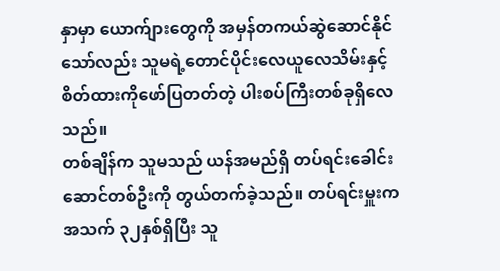နှာမှာ ယောက်ျားတွေကို အမှန်တကယ်ဆွဲဆောင်နိုင်သော်လည်း သူမရဲ့တောင်ပိုင်းလေယူလေသိမ်းနှင့် စိတ်ထားကိုဖော်ပြတတ်တဲ့ ပါးစပ်ကြီးတစ်ခုရှိလေသည်။
တစ်ချိန်က သူမသည် ယန်အမည်ရှိ တပ်ရင်းခေါင်းဆောင်တစ်ဦးကို တွယ်တက်ခဲ့သည်။ တပ်ရင်းမှူးက အသက် ၃၂နှစ်ရှိပြီး သူ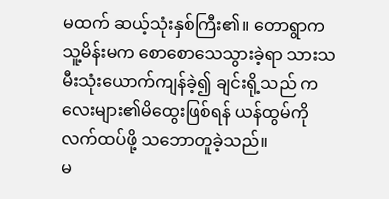မထက် ဆယ့်သုံးနှစ်ကြီး၏။ တောရွာက သူ့မိန်းမက စောစောသေသွားခဲ့ရာ သားသမီးသုံးယောက်ကျန်ခဲ့၍ ချင်းရို့သည် ကလေးများ၏မိထွေးဖြစ်ရန် ယန်ထွမ်ကိုလက်ထပ်ဖို့ သဘောတူခဲ့သည်။
မ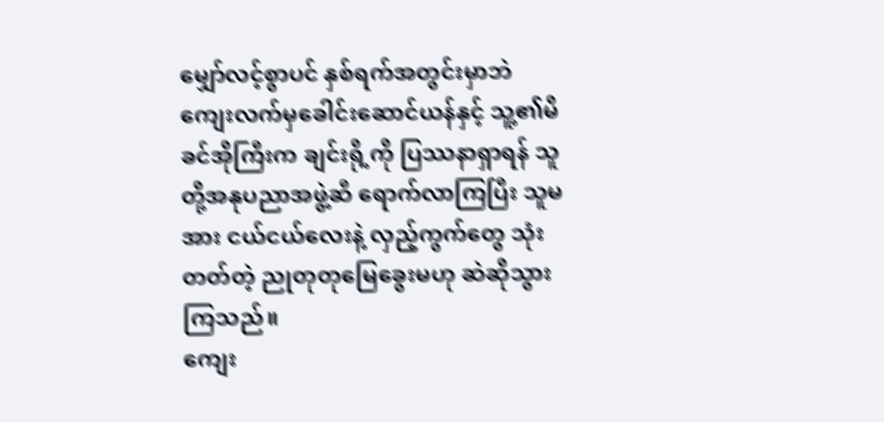မျှော်လင့်စွာပင် နှစ်ရက်အတွင်းမှာဘဲ ကျေးလက်မှခေါင်းဆောင်ယန်နှင့် သူ့၏မိခင်အိုကြီးက ချင်းရို့ကို ပြဿနာရှာရန် သူတို့အနုပညာအဖွဲ့ဆီ ရောက်လာကြပြီး သူမအား ငယ်ငယ်လေးနဲ့ လှည့်ကွက်တွေ သုံးတတ်တဲ့ ညုတုတုမြေခွေးမဟု ဆဲဆိုသွားကြသည်။
ကျေး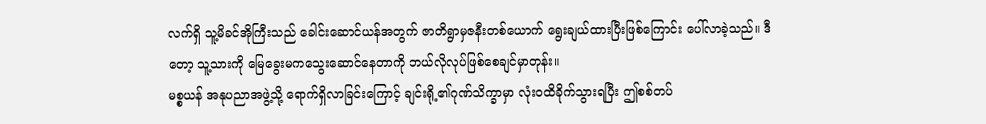လက်ရှိ သူ့မိခင်အိုကြီးသည် ခေါင်းဆောင်ယန်အတွက် ဇာတိရွာမှဇနီးတစ်ယောက် ရွေးချယ်ထားပြီးဖြစ်ကြောင်း ပေါ်လာခဲ့သည်။ ဒီတော့ သူ့သားကို မြေခွေးမကသွေးဆောင်နေတာကို ဘယ်လိုလုပ်ဖြစ်စေချင်မှာတုန်း။
မစ္စယန် အနုပညာအဖွဲ့သို့ ရောက်ရှိလာခြင်းကြောင့် ချင်းရို့၏ဂုဏ်သိက္ခာမှာ လုံးဝထိခိုက်သွားရပြီး ဤစစ်တပ်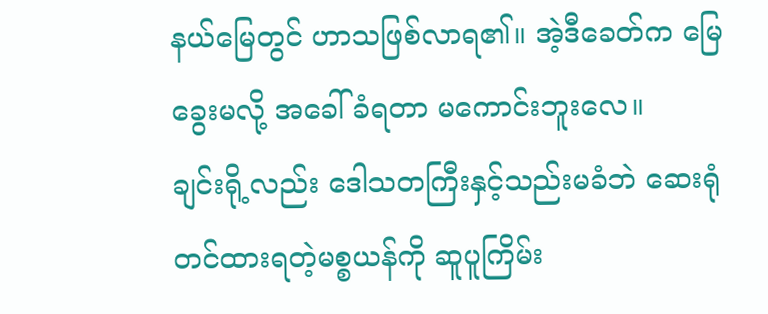နယ်မြေတွင် ဟာသဖြစ်လာရ၏။ အဲ့ဒီခေတ်က မြေခွေးမလို့ အခေါ်ခံရတာ မကောင်းဘူးလေ။
ချင်းရို့လည်း ဒေါသတကြီးနှင့်သည်းမခံဘဲ ဆေးရုံတင်ထားရတဲ့မစ္စယန်ကို ဆူပူကြိမ်း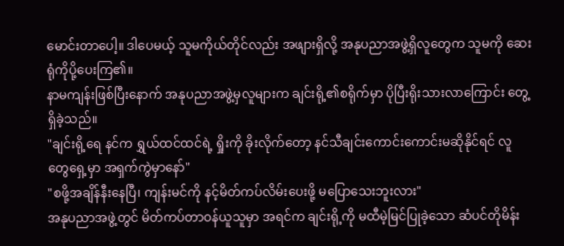မောင်းတာပေါ့။ ဒါပေမယ့် သူမကိုယ်တိုင်လည်း အဖျားရှိလို့ အနုပညာအဖွဲ့ရှိလူတွေက သူမကို ဆေးရုံကိုပို့ပေးကြ၏။
နာမကျန်းဖြစ်ပြီးနောက် အနုပညာအဖွဲ့မှလူများက ချင်းရို့၏စရိုက်မှာ ပိုပြီးရိုးသားလာကြောင်း တွေ့ရှိခဲ့သည်။
"ချင်းရို့ရေ နင်က ရွှယ်ထင်ထင်ရဲ့ ရှိုးကို ခိုးလိုက်တော့ နင်သီချင်းကောင်းကောင်းမဆိုနိုင်ရင် လူတွေရှေ့မှာ အရှက်ကွဲမှာနော်"
"စဖို့အချိန်နီးနေပြီ၊ ကျန်းမင်ကို နင့်မိတ်ကပ်လိမ်းပေးဖို့ မပြောသေးဘူးလား"
အနုပညာအဖွဲ့တွင် မိတ်ကပ်တာဝန်ယူသူမှာ အရင်က ချင်းရို့ကို မထီမဲ့မြင်ပြုခဲ့သော ဆံပင်တိုမိန်း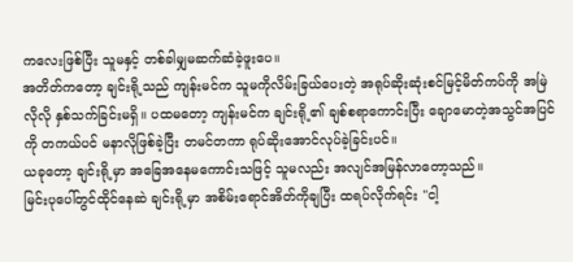ကလေးဖြစ်ပြီး သူမနှင့် တစ်ခါမျှမဆက်ဆံခဲ့ဖူးပေ။
အတိတ်ကတော့ ချင်းရို့သည် ကျန်းမင်က သူမကိုလိမ်းခြယ်ပေးတဲ့ အရုပ်ဆိုးဆုံးစင်မြင့်မိတ်ကပ်ကို အမြဲလိုလို နှစ်သက်ခြင်းမရှိ။ ပထမတော့ ကျန်းမင်က ချင်းရို့၏ ချစ်စရာကောင်းပြီး ချောမောတဲ့အသွင်အပြင်ကို တကယ်ပင် မနာလိုဖြစ်ခဲ့ပြီး တမင်တကာ ရုပ်ဆိုးအောင်လုပ်ခဲ့ခြင်းပင်။
ယခုတော့ ချင်းရို့မှာ အခြေအနေမကောင်းသဖြင့် သူမလည်း အလျင်အမြန်လာတော့သည်။
မြင်းပုပေါ်တွင်ထိုင်နေဆဲ ချင်းရို့မှာ အစိမ်းရောင်အိတ်ကိုချပြီး ထရပ်လိုက်ရင်း "ငါ့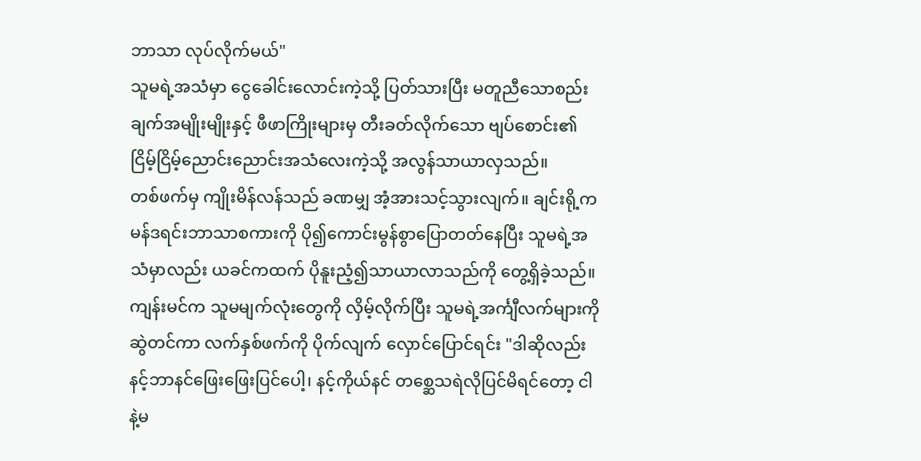ဘာသာ လုပ်လိုက်မယ်"
သူမရဲ့အသံမှာ ငွေခေါင်းလောင်းကဲ့သို့ ပြတ်သားပြီး မတူညီသောစည်းချက်အမျိုးမျိုးနှင့် ဖီဖာကြိုးများမှ တီးခတ်လိုက်သော ဗျပ်စောင်း၏ငြိမ့်ငြိမ့်ညောင်းညောင်းအသံလေးကဲ့သို့ အလွန်သာယာလှသည်။
တစ်ဖက်မှ ကျိုးမိန်လန်သည် ခဏမျှ အံ့အားသင့်သွားလျက်။ ချင်းရို့က မန်ဒရင်းဘာသာစကားကို ပို၍ကောင်းမွန်စွာပြောတတ်နေပြီး သူမရဲ့အသံမှာလည်း ယခင်ကထက် ပိုနူးညံ့၍သာယာလာသည်ကို တွေ့ရှိခဲ့သည်။
ကျန်းမင်က သူမမျက်လုံးတွေကို လှိမ့်လိုက်ပြီး သူမရဲ့အင်္ကျီလက်များကိုဆွဲတင်ကာ လက်နှစ်ဖက်ကို ပိုက်လျက် လှောင်ပြောင်ရင်း "ဒါဆိုလည်း နင့်ဘာနင်ဖြေးဖြေးပြင်ပေါ့၊ နင့်ကိုယ်နင် တစ္ဆေသရဲလိုပြင်မိရင်တော့ ငါနဲ့မ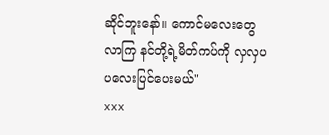ဆိုင်ဘူးနော်။ ကောင်မလေးတွေ လာကြ နင်တို့ရဲ့မိတ်ကပ်ကို လှလှပပလေးပြင်ပေးမယ်"
xxx